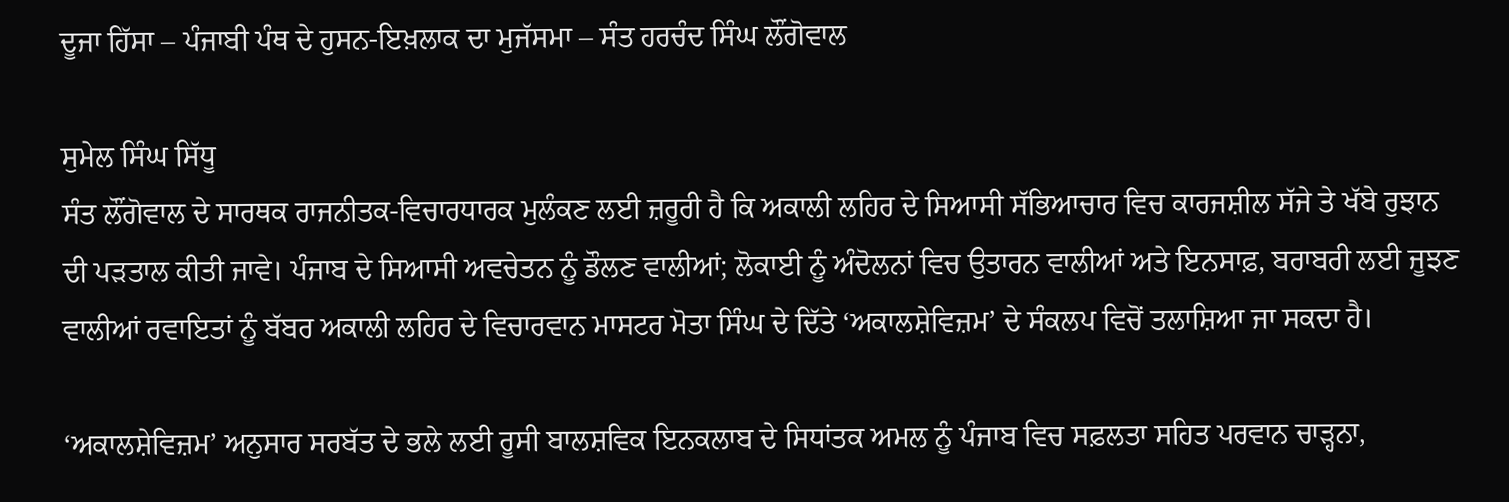ਦੂਜਾ ਹਿੱਸਾ – ਪੰਜਾਬੀ ਪੰਥ ਦੇ ਹੁਸਨ-ਇਖ਼ਲਾਕ ਦਾ ਮੁਜੱਸਮਾ – ਸੰਤ ਹਰਚੰਦ ਸਿੰਘ ਲੌਂਗੋਵਾਲ

ਸੁਮੇਲ ਸਿੰਘ ਸਿੱਧੂ
ਸੰਤ ਲੌਂਗੋਵਾਲ ਦੇ ਸਾਰਥਕ ਰਾਜਨੀਤਕ-ਵਿਚਾਰਧਾਰਕ ਮੁਲੰਕਣ ਲਈ ਜ਼ਰੂਰੀ ਹੈ ਕਿ ਅਕਾਲੀ ਲਹਿਰ ਦੇ ਸਿਆਸੀ ਸੱਭਿਆਚਾਰ ਵਿਚ ਕਾਰਜਸ਼ੀਲ ਸੱਜੇ ਤੇ ਖੱਬੇ ਰੁਝਾਨ ਦੀ ਪੜਤਾਲ ਕੀਤੀ ਜਾਵੇ। ਪੰਜਾਬ ਦੇ ਸਿਆਸੀ ਅਵਚੇਤਨ ਨੂੰ ਡੌਲਣ ਵਾਲੀਆਂ; ਲੋਕਾਈ ਨੂੰ ਅੰਦੋਲਨਾਂ ਵਿਚ ਉਤਾਰਨ ਵਾਲੀਆਂ ਅਤੇ ਇਨਸਾਫ਼, ਬਰਾਬਰੀ ਲਈ ਜੂਝਣ ਵਾਲੀਆਂ ਰਵਾਇਤਾਂ ਨੂੰ ਬੱਬਰ ਅਕਾਲੀ ਲਹਿਰ ਦੇ ਵਿਚਾਰਵਾਨ ਮਾਸਟਰ ਮੋਤਾ ਸਿੰਘ ਦੇ ਦਿੱਤੇ ‘ਅਕਾਲਸ਼ੇਵਿਜ਼ਮ’ ਦੇ ਸੰਕਲਪ ਵਿਚੋਂ ਤਲਾਸ਼ਿਆ ਜਾ ਸਕਦਾ ਹੈ।

‘ਅਕਾਲਸ਼ੇਵਿਜ਼ਮ’ ਅਨੁਸਾਰ ਸਰਬੱਤ ਦੇ ਭਲੇ ਲਈ ਰੂਸੀ ਬਾਲਸ਼ਵਿਕ ਇਨਕਲਾਬ ਦੇ ਸਿਧਾਂਤਕ ਅਮਲ ਨੂੰ ਪੰਜਾਬ ਵਿਚ ਸਫ਼ਲਤਾ ਸਹਿਤ ਪਰਵਾਨ ਚਾੜ੍ਹਨਾ,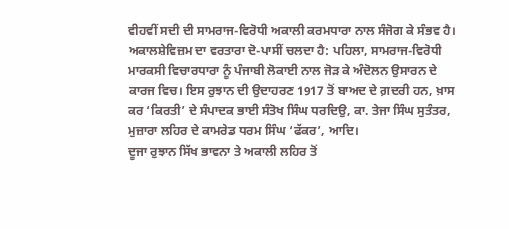ਵੀਹਵੀਂ ਸਦੀ ਦੀ ਸਾਮਰਾਜ-ਵਿਰੋਧੀ ਅਕਾਲੀ ਕਰਮਧਾਰਾ ਨਾਲ ਸੰਜੋਗ ਕੇ ਸੰਭਵ ਹੈ।
ਅਕਾਲਸ਼ੇਵਿਜ਼ਮ ਦਾ ਵਰਤਾਰਾ ਦੋ-ਪਾਸੀਂ ਚਲਦਾ ਹੈ: ਪਹਿਲਾ, ਸਾਮਰਾਜ-ਵਿਰੋਧੀ ਮਾਰਕਸੀ ਵਿਚਾਰਧਾਰਾ ਨੂੰ ਪੰਜਾਬੀ ਲੋਕਾਈ ਨਾਲ ਜੋੜ ਕੇ ਅੰਦੋਲਨ ਉਸਾਰਨ ਦੇ ਕਾਰਜ ਵਿਚ। ਇਸ ਰੁਝਾਨ ਦੀ ਉਦਾਹਰਣ 1917 ਤੋਂ ਬਾਅਦ ਦੇ ਗ਼ਦਰੀ ਹਨ, ਖ਼ਾਸ ਕਰ ‘ਕਿਰਤੀ’ ਦੇ ਸੰਪਾਦਕ ਭਾਈ ਸੰਤੋਖ ਸਿੰਘ ਧਰਦਿਉ, ਕਾ. ਤੇਜਾ ਸਿੰਘ ਸੁਤੰਤਰ, ਮੁਜ਼ਾਰਾ ਲਹਿਰ ਦੇ ਕਾਮਰੇਡ ਧਰਮ ਸਿੰਘ ‘ਫੱਕਰ’, ਆਦਿ।
ਦੂਜਾ ਰੁਝਾਨ ਸਿੱਖ ਭਾਵਨਾ ਤੇ ਅਕਾਲੀ ਲਹਿਰ ਤੋਂ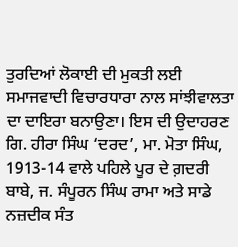ਤੁਰਦਿਆਂ ਲੋਕਾਈ ਦੀ ਮੁਕਤੀ ਲਈ ਸਮਾਜਵਾਦੀ ਵਿਚਾਰਧਾਰਾ ਨਾਲ ਸਾਂਝੀਵਾਲਤਾ ਦਾ ਦਾਇਰਾ ਬਨਾਉਣਾ। ਇਸ ਦੀ ਉਦਾਹਰਣ ਗਿ. ਹੀਰਾ ਸਿੰਘ ‘ਦਰਦ’, ਮਾ. ਮੋਤਾ ਸਿੰਘ, 1913-14 ਵਾਲੇ ਪਹਿਲੇ ਪੂਰ ਦੇ ਗ਼ਦਰੀ ਬਾਬੇ, ਜ. ਸੰਪੂਰਨ ਸਿੰਘ ਰਾਮਾ ਅਤੇ ਸਾਡੇ ਨਜ਼ਦੀਕ ਸੰਤ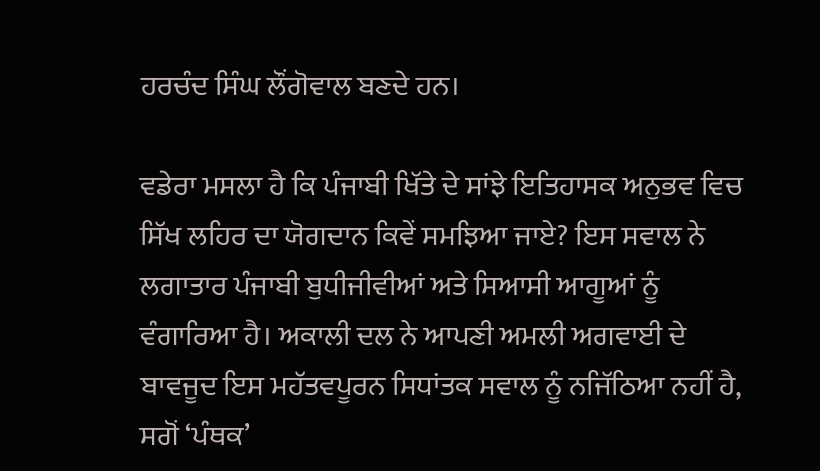ਹਰਚੰਦ ਸਿੰਘ ਲੌਂਗੋਵਾਲ ਬਣਦੇ ਹਨ।

ਵਡੇਰਾ ਮਸਲਾ ਹੈ ਕਿ ਪੰਜਾਬੀ ਖਿੱਤੇ ਦੇ ਸਾਂਝੇ ਇਤਿਹਾਸਕ ਅਨੁਭਵ ਵਿਚ ਸਿੱਖ ਲਹਿਰ ਦਾ ਯੋਗਦਾਨ ਕਿਵੇਂ ਸਮਝਿਆ ਜਾਏ? ਇਸ ਸਵਾਲ ਨੇ ਲਗਾਤਾਰ ਪੰਜਾਬੀ ਬੁਧੀਜੀਵੀਆਂ ਅਤੇ ਸਿਆਸੀ ਆਗੂਆਂ ਨੂੰ ਵੰਗਾਰਿਆ ਹੈ। ਅਕਾਲੀ ਦਲ ਨੇ ਆਪਣੀ ਅਮਲੀ ਅਗਵਾਈ ਦੇ ਬਾਵਜੂਦ ਇਸ ਮਹੱਤਵਪੂਰਨ ਸਿਧਾਂਤਕ ਸਵਾਲ ਨੂੰ ਨਜਿੱਠਿਆ ਨਹੀਂ ਹੈ, ਸਗੋਂ ‘ਪੰਥਕ’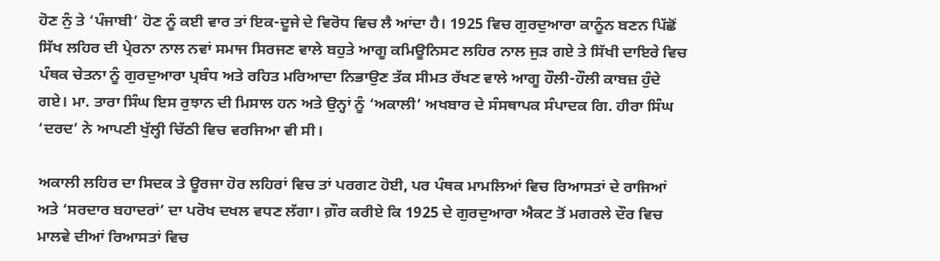ਹੋਣ ਨੁੰ ਤੇ ‘ਪੰਜਾਬੀ’ ਹੋਣ ਨੂੰ ਕਈ ਵਾਰ ਤਾਂ ਇਕ-ਦੂਜੇ ਦੇ ਵਿਰੋਧ ਵਿਚ ਲੈ ਆਂਦਾ ਹੈ। 1925 ਵਿਚ ਗੁਰਦੁਆਰਾ ਕਾਨੂੰਨ ਬਣਨ ਪਿੱਛੋਂ ਸਿੱਖ ਲਹਿਰ ਦੀ ਪ੍ਰੇਰਨਾ ਨਾਲ ਨਵਾਂ ਸਮਾਜ ਸਿਰਜਣ ਵਾਲੇ ਬਹੁਤੇ ਆਗੂ ਕਮਿਊਨਿਸਟ ਲਹਿਰ ਨਾਲ ਜੁੜ ਗਏ ਤੇ ਸਿੱਖੀ ਦਾਇਰੇ ਵਿਚ ਪੰਥਕ ਚੇਤਨਾ ਨੂੰ ਗੁਰਦੁਆਰਾ ਪ੍ਰਬੰਧ ਅਤੇ ਰਹਿਤ ਮਰਿਆਦਾ ਨਿਭਾਉਣ ਤੱਕ ਸੀਮਤ ਰੱਖਣ ਵਾਲੇ ਆਗੂ ਹੌਲੀ-ਹੌਲੀ ਕਾਬਜ਼ ਹੁੰਦੇ ਗਏ। ਮਾ. ਤਾਰਾ ਸਿੰਘ ਇਸ ਰੁਝਾਨ ਦੀ ਮਿਸਾਲ ਹਨ ਅਤੇ ਉਨ੍ਹਾਂ ਨੂੰ ‘ਅਕਾਲੀ’ ਅਖਬਾਰ ਦੇ ਸੰਸਥਾਪਕ ਸੰਪਾਦਕ ਗਿ. ਹੀਰਾ ਸਿੰਘ ‘ਦਰਦ’ ਨੇ ਆਪਣੀ ਖੁੱਲ੍ਹੀ ਚਿੱਠੀ ਵਿਚ ਵਰਜਿਆ ਵੀ ਸੀ।

ਅਕਾਲੀ ਲਹਿਰ ਦਾ ਸਿਦਕ ਤੇ ਊਰਜਾ ਹੋਰ ਲਹਿਰਾਂ ਵਿਚ ਤਾਂ ਪਰਗਟ ਹੋਈ, ਪਰ ਪੰਥਕ ਮਾਮਲਿਆਂ ਵਿਚ ਰਿਆਸਤਾਂ ਦੇ ਰਾਜਿਆਂ ਅਤੇ ‘ਸਰਦਾਰ ਬਹਾਦਰਾਂ’ ਦਾ ਪਰੋਖ ਦਖਲ ਵਧਣ ਲੱਗਾ। ਗ਼ੌਰ ਕਰੀਏ ਕਿ 1925 ਦੇ ਗੁਰਦੁਆਰਾ ਐਕਟ ਤੋਂ ਮਗਰਲੇ ਦੌਰ ਵਿਚ ਮਾਲਵੇ ਦੀਆਂ ਰਿਆਸਤਾਂ ਵਿਚ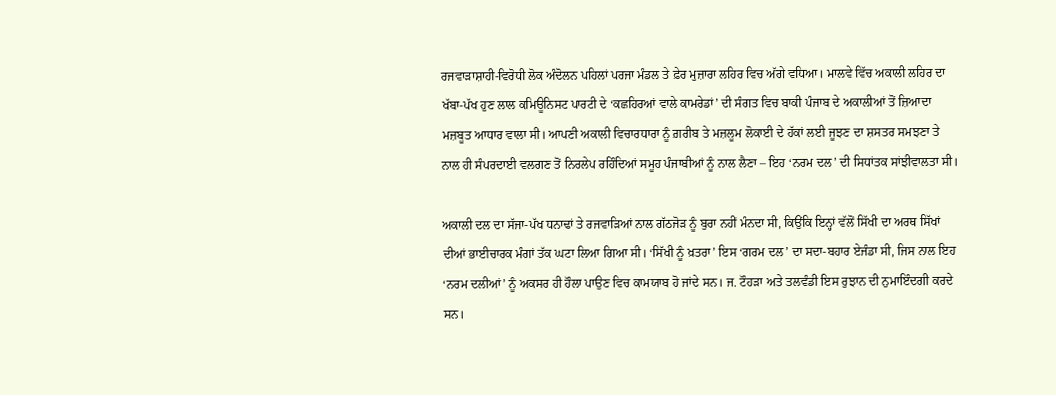ਰਜਵਾੜਾਸ਼ਾਹੀ-ਵਿਰੋਧੀ ਲੋਕ ਅੰਦੋਲਨ ਪਹਿਲਾਂ ਪਰਜਾ ਮੰਡਲ ਤੇ ਫ਼ੇਰ ਮੁਜ਼ਾਰਾ ਲਹਿਰ ਵਿਚ ਅੱਗੇ ਵਧਿਆ। ਮਾਲਵੇ ਵਿੱਚ ਅਕਾਲੀ ਲਹਿਰ ਦਾ ਖੱਬਾ-ਪੱਖ ਹੁਣ ਲਾਲ ਕਮਿਊਨਿਸਟ ਪਾਰਟੀ ਦੇ ‘ਕਛਹਿਰਆਂ ਵਾਲੇ ਕਾਮਰੇਡਾਂ’ ਦੀ ਸੰਗਤ ਵਿਚ ਬਾਕੀ ਪੰਜਾਬ ਦੇ ਅਕਾਲੀਆਂ ਤੋਂ ਜ਼ਿਆਦਾ ਮਜ਼ਬੂਤ ਆਧਾਰ ਵਾਲਾ ਸੀ। ਆਪਣੀ ਅਕਾਲੀ ਵਿਚਾਰਧਾਰਾ ਨੂੰ ਗ਼ਰੀਬ ਤੇ ਮਜ਼ਲੂਮ ਲੋਕਾਈ ਦੇ ਹੱਕਾਂ ਲਈ ਜੂਝਣ ਦਾ ਸ਼ਸਤਰ ਸਮਝਣਾ ਤੇ ਨਾਲ ਹੀ ਸੰਪਰਦਾਈ ਵਲਗਣ ਤੋਂ ਨਿਰਲੇਪ ਰਹਿੰਦਿਆਂ ਸਮੂਹ ਪੰਜਾਬੀਆਂ ਨੂੰ ਨਾਲ ਲੈਣਾ – ਇਹ ‘ਨਰਮ ਦਲ’ ਦੀ ਸਿਧਾਂਤਕ ਸਾਂਝੀਵਾਲਤਾ ਸੀ।

ਅਕਾਲੀ ਦਲ ਦਾ ਸੱਜਾ-ਪੱਖ ਧਨਾਢਾਂ ਤੇ ਰਜਵਾੜਿਆਂ ਨਾਲ ਗੱਠਜੋੜ ਨੂੰ ਬੁਰਾ ਨਹੀਂ ਮੰਨਦਾ ਸੀ, ਕਿਉਂਕਿ ਇਨ੍ਹਾਂ ਵੱਲੋਂ ਸਿੱਖੀ ਦਾ ਅਰਥ ਸਿੱਖਾਂ ਦੀਆਂ ਭਾਈਚਾਰਕ ਮੰਗਾਂ ਤੱਕ ਘਟਾ ਲਿਆ ਗਿਆ ਸੀ। ‘ਸਿੱਖੀ ਨੂੰ ਖ਼ਤਰਾ’ ਇਸ ‘ਗਰਮ ਦਲ’ ਦਾ ਸਦਾ-ਬਹਾਰ ਏਜੰਡਾ ਸੀ, ਜਿਸ ਨਾਲ ਇਹ ‘ਨਰਮ ਦਲੀਆਂ’ ਨੂੰ ਅਕਸਰ ਹੀ ਹੌਲਾ ਪਾਉਣ ਵਿਚ ਕਾਮਯਾਬ ਹੋ ਜਾਂਦੇ ਸਨ। ਜ. ਟੌਹੜਾ ਅਤੇ ਤਲਵੰਡੀ ਇਸ ਰੁਝਾਨ ਦੀ ਨੁਮਾਇੰਦਗੀ ਕਰਦੇ ਸਨ।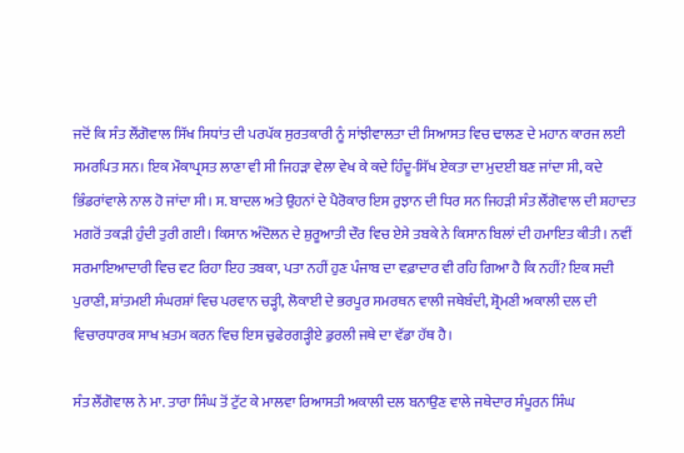ਜਦੋਂ ਕਿ ਸੰਤ ਲੌਂਗੋਵਾਲ ਸਿੱਖ ਸਿਧਾਂਤ ਦੀ ਪਰਪੱਕ ਸੁਰਤਕਾਰੀ ਨੂੰ ਸਾਂਝੀਵਾਲਤਾ ਦੀ ਸਿਆਸਤ ਵਿਚ ਢਾਲਣ ਦੇ ਮਹਾਨ ਕਾਰਜ ਲਈ ਸਮਰਪਿਤ ਸਨ। ਇਕ ਮੌਕਾਪ੍ਰਸਤ ਲਾਣਾ ਵੀ ਸੀ ਜਿਹੜਾ ਵੇਲਾ ਵੇਖ ਕੇ ਕਦੇ ਹਿੰਦੂ-ਸਿੱਖ ਏਕਤਾ ਦਾ ਮੁਦਈ ਬਣ ਜਾਂਦਾ ਸੀ, ਕਦੇ ਭਿੰਡਰਾਂਵਾਲੇ ਨਾਲ ਹੋ ਜਾਂਦਾ ਸੀ। ਸ. ਬਾਦਲ ਅਤੇ ਉਹਨਾਂ ਦੇ ਪੈਰੋਕਾਰ ਇਸ ਰੁਝਾਨ ਦੀ ਧਿਰ ਸਨ ਜਿਹੜੀ ਸੰਤ ਲੌਂਗੋਵਾਲ ਦੀ ਸ਼ਹਾਦਤ ਮਗਰੋਂ ਤਕੜੀ ਹੁੰਦੀ ਤੁਰੀ ਗਈ। ਕਿਸਾਨ ਅੰਦੋਲਨ ਦੇ ਸ਼ੁਰੂਆਤੀ ਦੌਰ ਵਿਚ ਏਸੇ ਤਬਕੇ ਨੇ ਕਿਸਾਨ ਬਿਲਾਂ ਦੀ ਹਮਾਇਤ ਕੀਤੀ। ਨਵੀਂ ਸਰਮਾਇਆਦਾਰੀ ਵਿਚ ਵਟ ਰਿਹਾ ਇਹ ਤਬਕਾ, ਪਤਾ ਨਹੀਂ ਹੁਣ ਪੰਜਾਬ ਦਾ ਵਫ਼ਾਦਾਰ ਵੀ ਰਹਿ ਗਿਆ ਹੈ ਕਿ ਨਹੀਂ? ਇਕ ਸਦੀ ਪੁਰਾਣੀ, ਸ਼ਾਂਤਮਈ ਸੰਘਰਸ਼ਾਂ ਵਿਚ ਪਰਵਾਨ ਚੜ੍ਹੀ, ਲੋਕਾਈ ਦੇ ਭਰਪੂਰ ਸਮਰਥਨ ਵਾਲੀ ਜਥੇਬੰਦੀ, ਸ਼੍ਰੋਮਣੀ ਅਕਾਲੀ ਦਲ ਦੀ ਵਿਚਾਰਧਾਰਕ ਸਾਖ ਖ਼ਤਮ ਕਰਨ ਵਿਚ ਇਸ ਚੁਫੇਰਗੜ੍ਹੀਏ ਡੁਰਲੀ ਜਥੇ ਦਾ ਵੱਡਾ ਹੱਥ ਹੈ।

ਸੰਤ ਲੌਂਗੋਵਾਲ ਨੇ ਮਾ. ਤਾਰਾ ਸਿੰਘ ਤੋਂ ਟੁੱਟ ਕੇ ਮਾਲਵਾ ਰਿਆਸਤੀ ਅਕਾਲੀ ਦਲ ਬਨਾਉਣ ਵਾਲੇ ਜਥੇਦਾਰ ਸੰਪੂਰਨ ਸਿੰਘ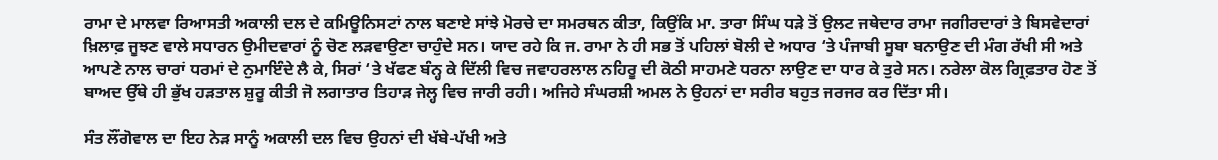ਰਾਮਾ ਦੇ ਮਾਲਵਾ ਰਿਆਸਤੀ ਅਕਾਲੀ ਦਲ ਦੇ ਕਮਿਊਨਿਸਟਾਂ ਨਾਲ ਬਣਾਏ ਸਾਂਝੇ ਮੋਰਚੇ ਦਾ ਸਮਰਥਨ ਕੀਤਾ, ਕਿਉਂਕਿ ਮਾ. ਤਾਰਾ ਸਿੰਘ ਧੜੇ ਤੋਂ ਉਲਟ ਜਥੇਦਾਰ ਰਾਮਾ ਜਗੀਰਦਾਰਾਂ ਤੇ ਬਿਸਵੇਦਾਰਾਂ ਖ਼ਿਲਾਫ਼ ਜੂਝਣ ਵਾਲੇ ਸਧਾਰਨ ਉਮੀਦਵਾਰਾਂ ਨੂੰ ਚੋਣ ਲੜਵਾਉਣਾ ਚਾਹੁੰਦੇ ਸਨ। ਯਾਦ ਰਹੇ ਕਿ ਜ. ਰਾਮਾ ਨੇ ਹੀ ਸਭ ਤੋਂ ਪਹਿਲਾਂ ਬੋਲੀ ਦੇ ਅਧਾਰ ‘ਤੇ ਪੰਜਾਬੀ ਸੂਬਾ ਬਨਾਉਣ ਦੀ ਮੰਗ ਰੱਖੀ ਸੀ ਅਤੇ ਆਪਣੇ ਨਾਲ ਚਾਰਾਂ ਧਰਮਾਂ ਦੇ ਨੁਮਾਇੰਦੇ ਲੈ ਕੇ, ਸਿਰਾਂ ‘ਤੇ ਖੱਫਣ ਬੰਨ੍ਹ ਕੇ ਦਿੱਲੀ ਵਿਚ ਜਵਾਹਰਲਾਲ ਨਹਿਰੂ ਦੀ ਕੋਠੀ ਸਾਹਮਣੇ ਧਰਨਾ ਲਾਉਣ ਦਾ ਧਾਰ ਕੇ ਤੁਰੇ ਸਨ। ਨਰੇਲਾ ਕੋਲ ਗ੍ਰਿਫ਼ਤਾਰ ਹੋਣ ਤੋਂ ਬਾਅਦ ਉੱਥੇ ਹੀ ਭੁੱਖ ਹੜਤਾਲ ਸ਼ੁਰੂ ਕੀਤੀ ਜੋ ਲਗਾਤਾਰ ਤਿਹਾੜ ਜੇਲ੍ਹ ਵਿਚ ਜਾਰੀ ਰਹੀ। ਅਜਿਹੇ ਸੰਘਰਸ਼ੀ ਅਮਲ ਨੇ ਉਹਨਾਂ ਦਾ ਸਰੀਰ ਬਹੁਤ ਜਰਜਰ ਕਰ ਦਿੱਤਾ ਸੀ।

ਸੰਤ ਲੌਂਗੋਵਾਲ ਦਾ ਇਹ ਨੇੜ ਸਾਨੂੰ ਅਕਾਲੀ ਦਲ ਵਿਚ ਉਹਨਾਂ ਦੀ ਖੱਬੇ-ਪੱਖੀ ਅਤੇ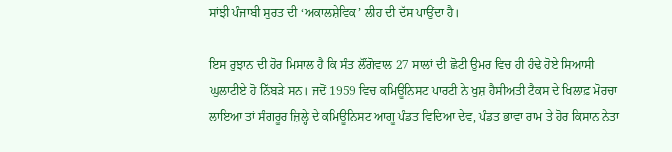ਸਾਂਝੀ ਪੰਜਾਬੀ ਸੁਰਤ ਦੀ ‘ਅਕਾਲਸ਼ੇਵਿਕ’ ਲੀਹ ਦੀ ਦੱਸ ਪਾਉਂਦਾ ਹੈ।

ਇਸ ਰੁਝਾਨ ਦੀ ਹੋਰ ਮਿਸਾਲ ਹੈ ਕਿ ਸੰਤ ਲੌਂਗੋਵਾਲ 27 ਸਾਲਾਂ ਦੀ ਛੋਟੀ ਉਮਰ ਵਿਚ ਹੀ ਹੰਢੇ ਹੋਏ ਸਿਆਸੀ ਘੁਲਾਟੀਏ ਹੋ ਨਿੱਬੜੇ ਸਨ। ਜਦੋਂ 1959 ਵਿਚ ਕਮਿਊਨਿਸਟ ਪਾਰਟੀ ਨੇ ਖੁਸ਼ ਹੈਸੀਅਤੀ ਟੈਕਸ ਦੇ ਖਿਲਾਫ਼ ਮੋਰਚਾ ਲਾਇਆ ਤਾਂ ਸੰਗਰੂਰ ਜ਼ਿਲ੍ਹੇ ਦੇ ਕਮਿਊਨਿਸਟ ਆਗੂ ਪੰਡਤ ਵਿਦਿਆ ਦੇਵ, ਪੰਡਤ ਭਾਵਾ ਰਾਮ ਤੇ ਹੋਰ ਕਿਸਾਨ ਨੇਤਾ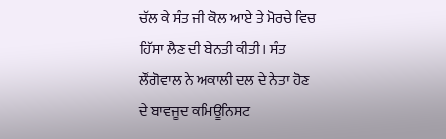ਚੱਲ ਕੇ ਸੰਤ ਜੀ ਕੋਲ ਆਏ ਤੇ ਮੋਰਚੇ ਵਿਚ ਹਿੱਸਾ ਲੈਣ ਦੀ ਬੇਨਤੀ ਕੀਤੀ। ਸੰਤ ਲੌਂਗੋਵਾਲ ਨੇ ਅਕਾਲੀ ਦਲ ਦੇ ਨੇਤਾ ਹੋਣ ਦੇ ਬਾਵਜੂਦ ਕਮਿਊਨਿਸਟ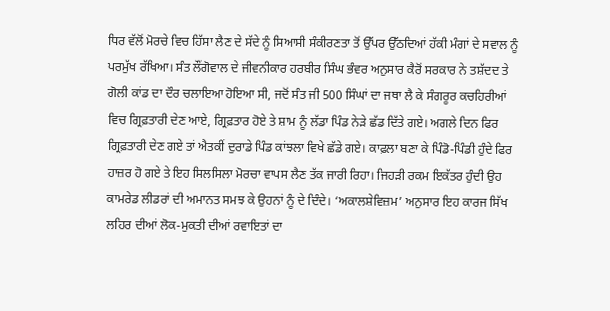ਧਿਰ ਵੱਲੋਂ ਮੋਰਚੇ ਵਿਚ ਹਿੱਸਾ ਲੈਣ ਦੇ ਸੱਦੇ ਨੂੰ ਸਿਆਸੀ ਸੰਕੀਰਣਤਾ ਤੋਂ ਉੱਪਰ ਉੱਠਦਿਆਂ ਹੱਕੀ ਮੰਗਾਂ ਦੇ ਸਵਾਲ ਨੂੰ ਪਰਮੁੱਖ ਰੱਖਿਆ। ਸੰਤ ਲੌਂਗੋਵਾਲ ਦੇ ਜੀਵਨੀਕਾਰ ਹਰਬੀਰ ਸਿੰਘ ਭੰਵਰ ਅਨੁਸਾਰ ਕੈਰੋਂ ਸਰਕਾਰ ਨੇ ਤਸ਼ੱਦਦ ਤੇ ਗੋਲੀ ਕਾਂਡ ਦਾ ਦੌਰ ਚਲਾਇਆ ਹੋਇਆ ਸੀ, ਜਦੋਂ ਸੰਤ ਜੀ 500 ਸਿੰਘਾਂ ਦਾ ਜਥਾ ਲੈ ਕੇ ਸੰਗਰੂਰ ਕਚਹਿਰੀਆਂ ਵਿਚ ਗ੍ਰਿਫ਼ਤਾਰੀ ਦੇਣ ਆਏ, ਗ੍ਰਿਫ਼ਤਾਰ ਹੋਏ ਤੇ ਸ਼ਾਮ ਨੂੰ ਲੱਡਾ ਪਿੰਡ ਨੇੜੇ ਛੱਡ ਦਿੱਤੇ ਗਏ। ਅਗਲੇ ਦਿਨ ਫਿਰ ਗ੍ਰਿਫ਼ਤਾਰੀ ਦੇਣ ਗਏ ਤਾਂ ਐਤਕੀਂ ਦੁਰਾਡੇ ਪਿੰਡ ਕਾਂਝਲਾ ਵਿਖੇ ਛੱਡੇ ਗਏ। ਕਾਫ਼ਲਾ ਬਣਾ ਕੇ ਪਿੰਡੋ-ਪਿੰਡੀ ਹੁੰਦੇ ਫਿਰ ਹਾਜ਼ਰ ਹੋ ਗਏ ਤੇ ਇਹ ਸਿਲਸਿਲਾ ਮੋਰਚਾ ਵਾਪਸ ਲੈਣ ਤੱਕ ਜਾਰੀ ਰਿਹਾ। ਜਿਹੜੀ ਰਕਮ ਇਕੱਤਰ ਹੁੰਦੀ ਉਹ ਕਾਮਰੇਡ ਲੀਡਰਾਂ ਦੀ ਅਮਾਨਤ ਸਮਝ ਕੇ ਉਹਨਾਂ ਨੂੰ ਦੇ ਦਿੰਦੇ। ‘ਅਕਾਲਸ਼ੇਵਿਜ਼ਮ’ ਅਨੁਸਾਰ ਇਹ ਕਾਰਜ ਸਿੱਖ ਲਹਿਰ ਦੀਆਂ ਲੋਕ-ਮੁਕਤੀ ਦੀਆਂ ਰਵਾਇਤਾਂ ਦਾ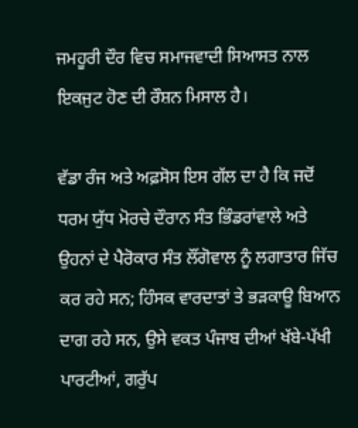ਜਮਹੂਰੀ ਦੌਰ ਵਿਚ ਸਮਾਜਵਾਦੀ ਸਿਆਸਤ ਨਾਲ ਇਕਜੁਟ ਹੋਣ ਦੀ ਰੌਸ਼ਨ ਮਿਸਾਲ ਹੈ।

ਵੱਡਾ ਰੰਜ ਅਤੇ ਅਫ਼ਸੋਸ ਇਸ ਗੱਲ ਦਾ ਹੈ ਕਿ ਜਦੋਂ ਧਰਮ ਯੁੱਧ ਮੋਰਚੇ ਦੌਰਾਨ ਸੰਤ ਭਿੰਡਰਾਂਵਾਲੇ ਅਤੇ ਉਹਨਾਂ ਦੇ ਪੈਰੋਕਾਰ ਸੰਤ ਲੌਂਗੋਵਾਲ ਨੂੰ ਲਗਾਤਾਰ ਜਿੱਚ ਕਰ ਰਹੇ ਸਨ; ਹਿੰਸਕ ਵਾਰਦਾਤਾਂ ਤੇ ਭੜਕਾਊ ਬਿਆਨ ਦਾਗ ਰਹੇ ਸਨ, ਉਸੇ ਵਕਤ ਪੰਜਾਬ ਦੀਆਂ ਖੱਬੇ-ਪੱਖੀ ਪਾਰਟੀਆਂ, ਗਰੁੱਪ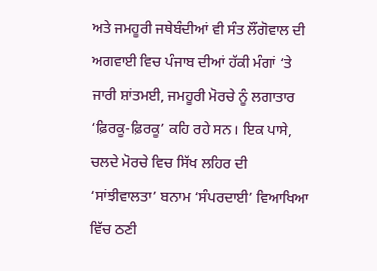ਅਤੇ ਜਮਹੂਰੀ ਜਥੇਬੰਦੀਆਂ ਵੀ ਸੰਤ ਲੌਂਗੋਵਾਲ ਦੀ ਅਗਵਾਈ ਵਿਚ ਪੰਜਾਬ ਦੀਆਂ ਹੱਕੀ ਮੰਗਾਂ ‘ਤੇ ਜਾਰੀ ਸ਼ਾਂਤਮਈ, ਜਮਹੂਰੀ ਮੋਰਚੇ ਨੂੰ ਲਗਾਤਾਰ ‘ਫ਼ਿਰਕੂ-ਫ਼ਿਰਕੂ’ ਕਹਿ ਰਹੇ ਸਨ। ਇਕ ਪਾਸੇ, ਚਲਦੇ ਮੋਰਚੇ ਵਿਚ ਸਿੱਖ ਲਹਿਰ ਦੀ ‘ਸਾਂਝੀਵਾਲਤਾ’ ਬਨਾਮ ‘ਸੰਪਰਦਾਈ’ ਵਿਆਖਿਆ ਵਿੱਚ ਠਣੀ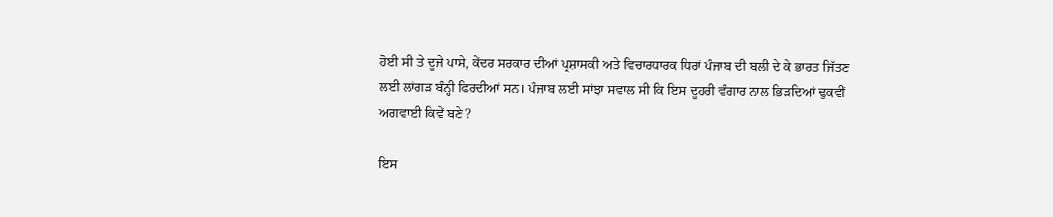ਹੋਈ ਸੀ ਤੇ ਦੂਜੇ ਪਾਸੇ, ਕੇਂਦਰ ਸਰਕਾਰ ਦੀਆਂ ਪ੍ਰਸ਼ਾਸਕੀ ਅਤੇ ਵਿਚਾਰਧਾਰਕ ਧਿਰਾਂ ਪੰਜਾਬ ਦੀ ਬਲੀ ਦੇ ਕੇ ਭਾਰਤ ਜਿੱਤਣ ਲਈ ਲਾਂਗੜ ਬੰਨ੍ਹੀ ਫਿਰਦੀਆਂ ਸਨ। ਪੰਜਾਬ ਲਈ ਸਾਂਝਾ ਸਵਾਲ ਸੀ ਕਿ ਇਸ ਦੂਹਰੀ ਵੰਗਾਰ ਨਾਲ ਭਿੜਦਿਆਂ ਢੁਕਵੀਂ ਅਗਵਾਈ ਕਿਵੇਂ ਬਣੇ?

ਇਸ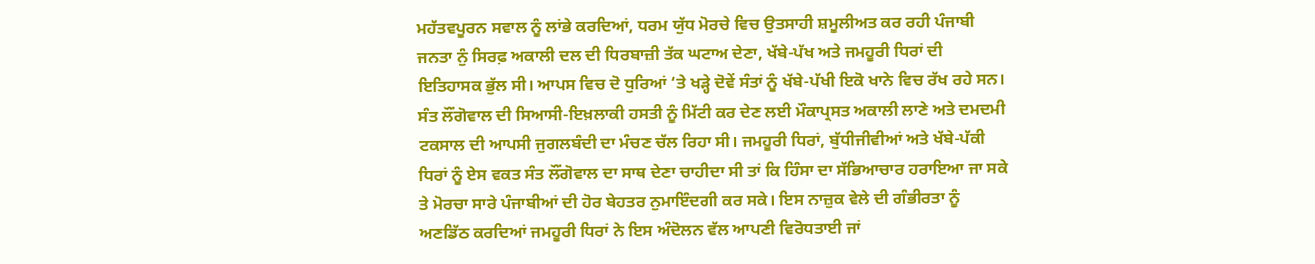ਮਹੱਤਵਪੂਰਨ ਸਵਾਲ ਨੂੰ ਲਾਂਭੇ ਕਰਦਿਆਂ, ਧਰਮ ਯੁੱਧ ਮੋਰਚੇ ਵਿਚ ਉਤਸਾਹੀ ਸ਼ਮੂਲੀਅਤ ਕਰ ਰਹੀ ਪੰਜਾਬੀ ਜਨਤਾ ਨੁੰ ਸਿਰਫ਼ ਅਕਾਲੀ ਦਲ ਦੀ ਧਿਰਬਾਜ਼ੀ ਤੱਕ ਘਟਾਅ ਦੇਣਾ, ਖੱਬੇ-ਪੱਖ ਅਤੇ ਜਮਹੂਰੀ ਧਿਰਾਂ ਦੀ ਇਤਿਹਾਸਕ ਭੁੱਲ ਸੀ। ਆਪਸ ਵਿਚ ਦੋ ਧੁਰਿਆਂ ‘ਤੇ ਖੜ੍ਹੇ ਦੋਵੇਂ ਸੰਤਾਂ ਨੂੰ ਖੱਬੇ-ਪੱਖੀ ਇਕੋ ਖਾਨੇ ਵਿਚ ਰੱਖ ਰਹੇ ਸਨ। ਸੰਤ ਲੌਂਗੋਵਾਲ ਦੀ ਸਿਆਸੀ-ਇਖ਼ਲਾਕੀ ਹਸਤੀ ਨੂੰ ਮਿੱਟੀ ਕਰ ਦੇਣ ਲਈ ਮੌਕਾਪ੍ਰਸਤ ਅਕਾਲੀ ਲਾਣੇ ਅਤੇ ਦਮਦਮੀ ਟਕਸਾਲ ਦੀ ਆਪਸੀ ਜੁਗਲਬੰਦੀ ਦਾ ਮੰਚਣ ਚੱਲ ਰਿਹਾ ਸੀ। ਜਮਹੂਰੀ ਧਿਰਾਂ, ਬੁੱਧੀਜੀਵੀਆਂ ਅਤੇ ਖੱਬੇ-ਪੱਕੀ ਧਿਰਾਂ ਨੂੰ ਏਸ ਵਕਤ ਸੰਤ ਲੌਂਗੋਵਾਲ ਦਾ ਸਾਥ ਦੇਣਾ ਚਾਹੀਦਾ ਸੀ ਤਾਂ ਕਿ ਹਿੰਸਾ ਦਾ ਸੱਭਿਆਚਾਰ ਹਰਾਇਆ ਜਾ ਸਕੇ ਤੇ ਮੋਰਚਾ ਸਾਰੇ ਪੰਜਾਬੀਆਂ ਦੀ ਹੋਰ ਬੇਹਤਰ ਨੁਮਾਇੰਦਗੀ ਕਰ ਸਕੇ। ਇਸ ਨਾਜ਼ੁਕ ਵੇਲੇ ਦੀ ਗੰਭੀਰਤਾ ਨੂੰ ਅਣਡਿੱਠ ਕਰਦਿਆਂ ਜਮਹੂਰੀ ਧਿਰਾਂ ਨੇ ਇਸ ਅੰਦੋਲਨ ਵੱਲ ਆਪਣੀ ਵਿਰੋਧਤਾਈ ਜਾਂ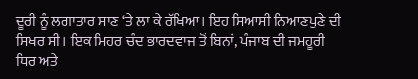ਦੂਰੀ ਨੂੰ ਲਗਾਤਾਰ ਸਾਣ ‘ਤੇ ਲਾ ਕੇ ਰੱਖਿਆ। ਇਹ ਸਿਆਸੀ ਨਿਆਣਪੁਣੇ ਦੀ ਸਿਖਰ ਸੀ। ਇਕ ਮਿਹਰ ਚੰਦ ਭਾਰਦਵਾਜ ਤੋਂ ਬਿਨਾਂ, ਪੰਜਾਬ ਦੀ ਜਮਹੂਰੀ ਧਿਰ ਅਤੇ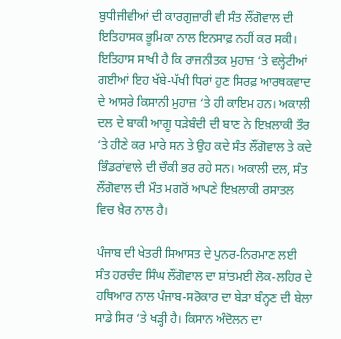ਬੁਧੀਜੀਵੀਆਂ ਦੀ ਕਾਰਗੁਜ਼ਾਰੀ ਵੀ ਸੰਤ ਲੌਂਗੋਵਾਲ ਦੀ ਇਤਿਹਾਸਕ ਭੂਮਿਕਾ ਨਾਲ ਇਨਸਾਫ਼ ਨਹੀਂ ਕਰ ਸਕੀ। ਇਤਿਹਾਸ ਸਾਖੀ ਹੈ ਕਿ ਰਾਜਨੀਤਕ ਮੁਹਾਜ਼ ‘ਤੇ ਵਲ੍ਹੇਟੀਆਂ ਗਈਆਂ ਇਹ ਖੱਬੇ-ਪੱਖੀ ਧਿਰਾਂ ਹੁਣ ਸਿਰਫ਼ ਆਰਥਕਵਾਦ ਦੇ ਆਸਰੇ ਕਿਸਾਨੀ ਮੁਹਾਜ਼ ‘ਤੇ ਹੀ ਕਾਇਮ ਹਨ। ਅਕਾਲੀ ਦਲ ਦੇ ਬਾਕੀ ਆਗੂ ਧੜੇਬੰਦੀ ਦੀ ਬਾਣ ਨੇ ਇਖ਼ਲਾਕੀ ਤੌਰ ‘ਤੇ ਹੀਣੇ ਕਰ ਮਾਰੇ ਸਨ ਤੇ ਉਹ ਕਦੇ ਸੰਤ ਲੌਂਗੋਵਾਲ ਤੇ ਕਦੇ ਭਿੰਡਰਾਂਵਾਲੇ ਦੀ ਚੌਕੀ ਭਰ ਰਹੇ ਸਨ। ਅਕਾਲੀ ਦਲ, ਸੰਤ ਲੌਂਗੋਵਾਲ ਦੀ ਮੌਤ ਮਗਰੋਂ ਆਪਣੇ ਇਖ਼ਲਾਕੀ ਰਸਾਤਲ ਵਿਚ ਖ਼ੈਰ ਨਾਲ ਹੈ।

ਪੰਜਾਬ ਦੀ ਖੇਤਰੀ ਸਿਆਸਤ ਦੇ ਪੁਨਰ-ਨਿਰਮਾਣ ਲਈ ਸੰਤ ਹਰਚੰਦ ਸਿੰਘ ਲੌਂਗੋਵਾਲ ਦਾ ਸ਼ਾਂਤਮਈ ਲੋਕ-ਲਹਿਰ ਦੇ ਹਥਿਆਰ ਨਾਲ ਪੰਜਾਬ-ਸਰੋਕਾਰ ਦਾ ਬੇੜਾ ਬੰਨ੍ਹਣ ਦੀ ਬੇਲਾ ਸਾਡੇ ਸਿਰ ‘ਤੇ ਖੜ੍ਹੀ ਹੈ। ਕਿਸਾਨ ਅੰਦੋਲਨ ਦਾ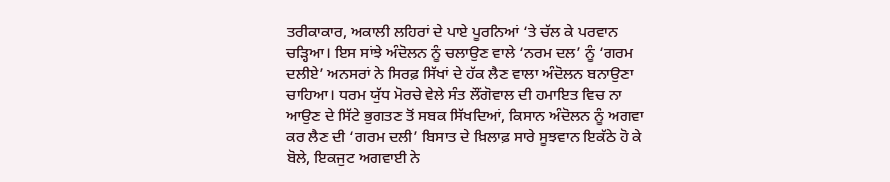ਤਰੀਕਾਕਾਰ, ਅਕਾਲੀ ਲਹਿਰਾਂ ਦੇ ਪਾਏ ਪੂਰਨਿਆਂ ‘ਤੇ ਚੱਲ ਕੇ ਪਰਵਾਨ ਚੜ੍ਹਿਆ। ਇਸ ਸਾਂਝੇ ਅੰਦੋਲਨ ਨੂੰ ਚਲਾਉਣ ਵਾਲੇ ‘ਨਰਮ ਦਲ’ ਨੂੰ ‘ਗਰਮ ਦਲੀਏ’ ਅਨਸਰਾਂ ਨੇ ਸਿਰਫ਼ ਸਿੱਖਾਂ ਦੇ ਹੱਕ ਲੈਣ ਵਾਲਾ ਅੰਦੋਲਨ ਬਨਾਉਣਾ ਚਾਹਿਆ। ਧਰਮ ਯੁੱਧ ਮੋਰਚੇ ਵੇਲੇ ਸੰਤ ਲੌਂਗੋਵਾਲ ਦੀ ਹਮਾਇਤ ਵਿਚ ਨਾ ਆਉਣ ਦੇ ਸਿੱਟੇ ਭੁਗਤਣ ਤੋਂ ਸਬਕ ਸਿੱਖਦਿਆਂ, ਕਿਸਾਨ ਅੰਦੋਲਨ ਨੂੰ ਅਗਵਾ ਕਰ ਲੈਣ ਦੀ ‘ਗਰਮ ਦਲੀ’ ਬਿਸਾਤ ਦੇ ਖ਼ਿਲਾਫ਼ ਸਾਰੇ ਸੂਝਵਾਨ ਇਕੱਠੇ ਹੋ ਕੇ ਬੋਲੇ, ਇਕਜੁਟ ਅਗਵਾਈ ਨੇ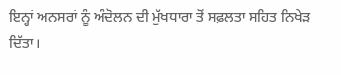ਇਨ੍ਹਾਂ ਅਨਸਰਾਂ ਨੂੰ ਅੰਦੋਲਨ ਦੀ ਮੁੱਖਧਾਰਾ ਤੋਂ ਸਫ਼ਲਤਾ ਸਹਿਤ ਨਿਖੇੜ ਦਿੱਤਾ।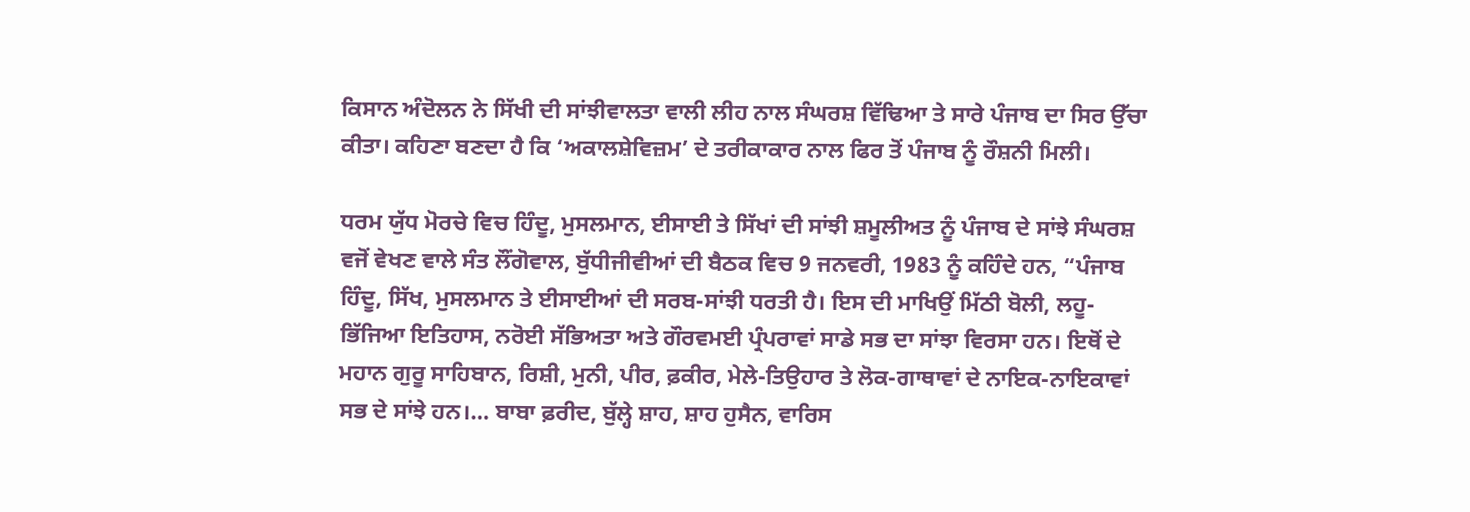ਕਿਸਾਨ ਅੰਦੋਲਨ ਨੇ ਸਿੱਖੀ ਦੀ ਸਾਂਝੀਵਾਲਤਾ ਵਾਲੀ ਲੀਹ ਨਾਲ ਸੰਘਰਸ਼ ਵਿੱਢਿਆ ਤੇ ਸਾਰੇ ਪੰਜਾਬ ਦਾ ਸਿਰ ਉੱਚਾ ਕੀਤਾ। ਕਹਿਣਾ ਬਣਦਾ ਹੈ ਕਿ ‘ਅਕਾਲਸ਼ੇਵਿਜ਼ਮ’ ਦੇ ਤਰੀਕਾਕਾਰ ਨਾਲ ਫਿਰ ਤੋਂ ਪੰਜਾਬ ਨੂੰ ਰੌਸ਼ਨੀ ਮਿਲੀ।

ਧਰਮ ਯੁੱਧ ਮੋਰਚੇ ਵਿਚ ਹਿੰਦੂ, ਮੁਸਲਮਾਨ, ਈਸਾਈ ਤੇ ਸਿੱਖਾਂ ਦੀ ਸਾਂਝੀ ਸ਼ਮੂਲੀਅਤ ਨੂੰ ਪੰਜਾਬ ਦੇ ਸਾਂਝੇ ਸੰਘਰਸ਼ ਵਜੋਂ ਵੇਖਣ ਵਾਲੇ ਸੰਤ ਲੌਂਗੋਵਾਲ, ਬੁੱਧੀਜੀਵੀਆਂ ਦੀ ਬੈਠਕ ਵਿਚ 9 ਜਨਵਰੀ, 1983 ਨੂੰ ਕਹਿੰਦੇ ਹਨ, “ਪੰਜਾਬ ਹਿੰਦੂ, ਸਿੱਖ, ਮੁਸਲਮਾਨ ਤੇ ਈਸਾਈਆਂ ਦੀ ਸਰਬ-ਸਾਂਝੀ ਧਰਤੀ ਹੈ। ਇਸ ਦੀ ਮਾਖਿਉਂ ਮਿੱਠੀ ਬੋਲੀ, ਲਹੂ-ਭਿੱਜਿਆ ਇਤਿਹਾਸ, ਨਰੋਈ ਸੱਭਿਅਤਾ ਅਤੇ ਗੌਰਵਮਈ ਪ੍ਰੰਪਰਾਵਾਂ ਸਾਡੇ ਸਭ ਦਾ ਸਾਂਝਾ ਵਿਰਸਾ ਹਨ। ਇਥੋਂ ਦੇ ਮਹਾਨ ਗੁਰੂ ਸਾਹਿਬਾਨ, ਰਿਸ਼ੀ, ਮੁਨੀ, ਪੀਰ, ਫ਼ਕੀਰ, ਮੇਲੇ-ਤਿਉਹਾਰ ਤੇ ਲੋਕ-ਗਾਥਾਵਾਂ ਦੇ ਨਾਇਕ-ਨਾਇਕਾਵਾਂ ਸਭ ਦੇ ਸਾਂਝੇ ਹਨ।… ਬਾਬਾ ਫ਼ਰੀਦ, ਬੁੱਲ੍ਹੇ ਸ਼ਾਹ, ਸ਼ਾਹ ਹੁਸੈਨ, ਵਾਰਿਸ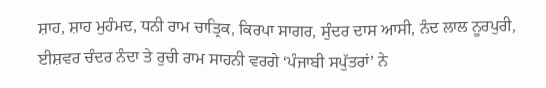ਸ਼ਾਹ, ਸ਼ਾਹ ਮੁਹੰਮਦ, ਧਨੀ ਰਾਮ ਚਾਤ੍ਰਿਕ, ਕਿਰਪਾ ਸਾਗਰ, ਸੁੰਦਰ ਦਾਸ ਆਸੀ, ਨੰਦ ਲਾਲ ਨੂਰਪੁਰੀ, ਈਸ਼ਵਰ ਚੰਦਰ ਨੰਦਾ ਤੇ ਰੁਚੀ ਰਾਮ ਸਾਹਨੀ ਵਰਗੇ ‘ਪੰਜਾਬੀ ਸਪੁੱਤਰਾਂ’ ਨੇ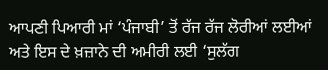ਆਪਣੀ ਪਿਆਰੀ ਮਾਂ ‘ਪੰਜਾਬੀ’ ਤੋਂ ਰੱਜ ਰੱਜ ਲੋਰੀਆਂ ਲਈਆਂ ਅਤੇ ਇਸ ਦੇ ਖ਼ਜ਼ਾਨੇ ਦੀ ਅਮੀਰੀ ਲਈ ‘ਸੁਲੱਗ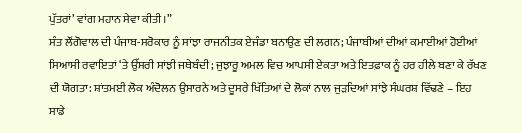ਪੁੱਤਰਾਂ’ ਵਾਂਗ ਮਹਾਨ ਸੇਵਾ ਕੀਤੀ।”
ਸੰਤ ਲੌਂਗੋਵਾਲ ਦੀ ਪੰਜਾਬ-ਸਰੋਕਾਰ ਨੂੰ ਸਾਂਝਾ ਰਾਜਨੀਤਕ ਏਜੰਡਾ ਬਨਾਉਣ ਦੀ ਲਗਨ; ਪੰਜਾਬੀਆਂ ਦੀਆਂ ਕਮਾਈਆਂ ਹੋਈਆਂ ਸਿਆਸੀ ਰਵਾਇਤਾਂ ‘ਤੇ ਉੱਸਰੀ ਸਾਂਝੀ ਜਥੇਬੰਦੀ; ਜੁਝਾਰੂ ਅਮਲ ਵਿਚ ਆਪਸੀ ਏਕਤਾ ਅਤੇ ਇਤਫ਼ਾਕ ਨੂੰ ਹਰ ਹੀਲੇ ਬਣਾ ਕੇ ਰੱਖਣ ਦੀ ਯੋਗਤਾ: ਸ਼ਾਂਤਮਈ ਲੋਕ ਅੰਦੋਲਨ ਉਸਾਰਨੇ ਅਤੇ ਦੂਸਰੇ ਖਿੱਤਿਆਂ ਦੇ ਲੋਕਾਂ ਨਾਲ ਜੁੜਦਿਆਂ ਸਾਂਝੇ ਸੰਘਰਸ਼ ਵਿੱਢਣੇ – ਇਹ ਸਾਡੇ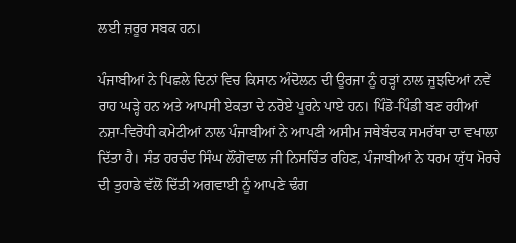ਲਈ ਜ਼ਰੂਰ ਸਬਕ ਹਨ।

ਪੰਜਾਬੀਆਂ ਨੇ ਪਿਛਲੇ ਦਿਨਾਂ ਵਿਚ ਕਿਸਾਨ ਅੰਦੋਲਨ ਦੀ ਊਰਜਾ ਨੂੰ ਹੜ੍ਹਾਂ ਨਾਲ ਜੂਝਦਿਆਂ ਨਵੇਂ ਰਾਹ ਘੜ੍ਹੇ ਹਨ ਅਤੇ ਆਪਸੀ ਏਕਤਾ ਦੇ ਨਰੋਏ ਪੂਰਨੇ ਪਾਏ ਹਨ। ਪਿੰਡੋ-ਪਿੰਡੀ ਬਣ ਰਹੀਆਂ ਨਸ਼ਾ-ਵਿਰੋਧੀ ਕਮੇਟੀਆਂ ਨਾਲ ਪੰਜਾਬੀਆਂ ਨੇ ਆਪਣੀ ਅਸੀਮ ਜਥੇਬੰਦਕ ਸਮਰੱਥਾ ਦਾ ਵਖਾਲਾ ਦਿੱਤਾ ਹੈ। ਸੰਤ ਹਰਚੰਦ ਸਿੰਘ ਲੌਂਗੋਵਾਲ ਜੀ ਨਿਸਚਿੰਤ ਰਹਿਣ, ਪੰਜਾਬੀਆਂ ਨੇ ਧਰਮ ਯੁੱਧ ਮੋਰਚੇ ਦੀ ਤੁਹਾਡੇ ਵੱਲੋਂ ਦਿੱਤੀ ਅਗਵਾਈ ਨੂੰ ਆਪਣੇ ਢੰਗ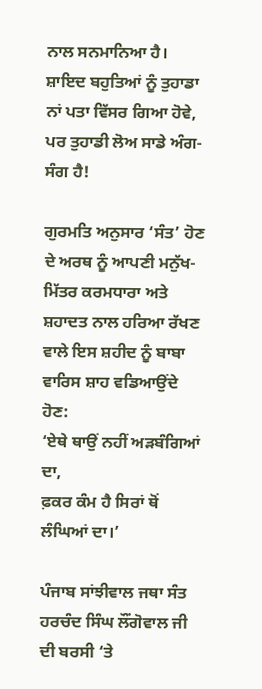ਨਾਲ ਸਨਮਾਨਿਆ ਹੈ। ਸ਼ਾਇਦ ਬਹੁਤਿਆਂ ਨੂੰ ਤੁਹਾਡਾ ਨਾਂ ਪਤਾ ਵਿੱਸਰ ਗਿਆ ਹੋਵੇ, ਪਰ ਤੁਹਾਡੀ ਲੋਅ ਸਾਡੇ ਅੰਗ-ਸੰਗ ਹੈ!

ਗੁਰਮਤਿ ਅਨੁਸਾਰ ‘ਸੰਤ’ ਹੋਣ ਦੇ ਅਰਥ ਨੂੰ ਆਪਣੀ ਮਨੁੱਖ-ਮਿੱਤਰ ਕਰਮਧਾਰਾ ਅਤੇ ਸ਼ਹਾਦਤ ਨਾਲ ਹਰਿਆ ਰੱਖਣ ਵਾਲੇ ਇਸ ਸ਼ਹੀਦ ਨੂੰ ਬਾਬਾ ਵਾਰਿਸ ਸ਼ਾਹ ਵਡਿਆਉਂਦੇ ਹੋਣ:
‘ਏਥੇ ਥਾਉਂ ਨਹੀਂ ਅੜਬੰਗਿਆਂ ਦਾ,
ਫ਼ਕਰ ਕੰਮ ਹੈ ਸਿਰਾਂ ਥੋਂ ਲੰਘਿਆਂ ਦਾ।’

ਪੰਜਾਬ ਸਾਂਝੀਵਾਲ ਜਥਾ ਸੰਤ ਹਰਚੰਦ ਸਿੰਘ ਲੌਂਗੋਵਾਲ ਜੀ ਦੀ ਬਰਸੀ ‘ਤੇ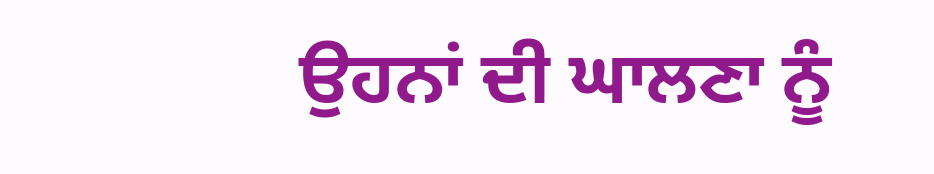ਉਹਨਾਂ ਦੀ ਘਾਲਣਾ ਨੂੰ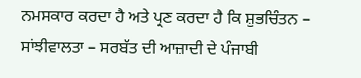ਨਮਸਕਾਰ ਕਰਦਾ ਹੈ ਅਤੇ ਪ੍ਰਣ ਕਰਦਾ ਹੈ ਕਿ ਸ਼ੁਭਚਿੰਤਨ – ਸਾਂਝੀਵਾਲਤਾ – ਸਰਬੱਤ ਦੀ ਆਜ਼ਾਦੀ ਦੇ ਪੰਜਾਬੀ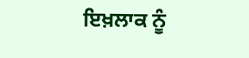ਇਖ਼ਲਾਕ ਨੂੰ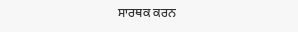ਸਾਰਥਕ ਕਰਨ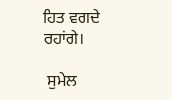ਹਿਤ ਵਗਦੇ ਰਹਾਂਗੇ।

 ਸੁਮੇਲ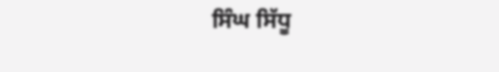ਸਿੰਘ ਸਿੱਧੂ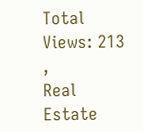Total Views: 213 ,
Real Estate